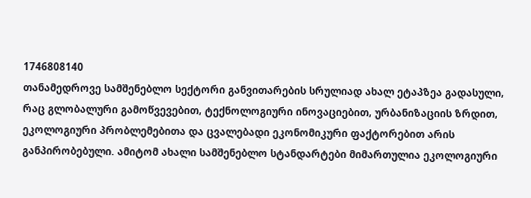1746808140
თანამედროვე სამშენებლო სექტორი განვითარების სრულიად ახალ ეტაპზეა გადასული, რაც გლობალური გამოწვევებით, ტექნოლოგიური ინოვაციებით, ურბანიზაციის ზრდით, ეკოლოგიური პრობლემებითა და ცვალებადი ეკონომიკური ფაქტორებით არის განპირობებული. ამიტომ ახალი სამშენებლო სტანდარტები მიმართულია ეკოლოგიური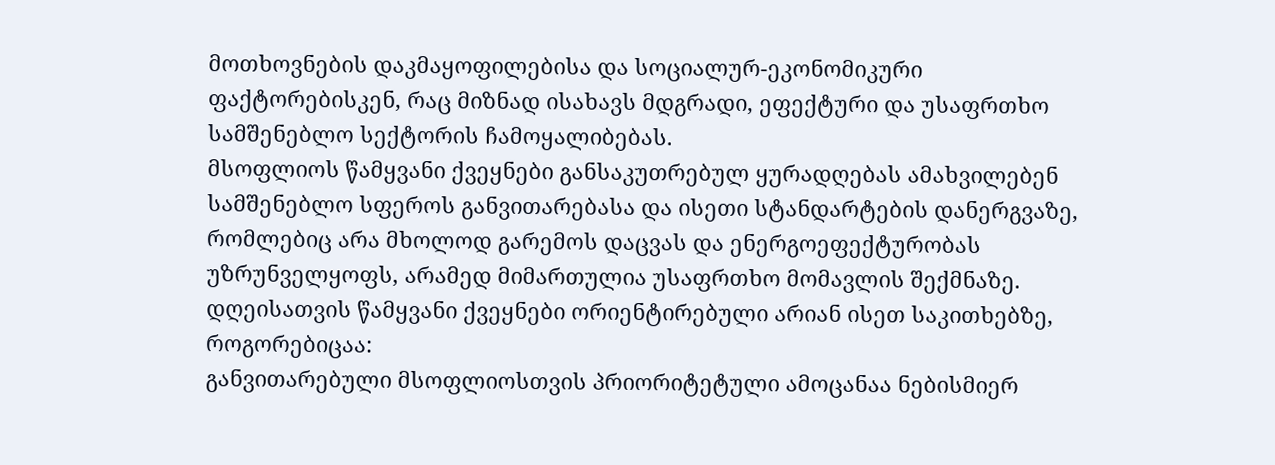მოთხოვნების დაკმაყოფილებისა და სოციალურ-ეკონომიკური ფაქტორებისკენ, რაც მიზნად ისახავს მდგრადი, ეფექტური და უსაფრთხო სამშენებლო სექტორის ჩამოყალიბებას.
მსოფლიოს წამყვანი ქვეყნები განსაკუთრებულ ყურადღებას ამახვილებენ სამშენებლო სფეროს განვითარებასა და ისეთი სტანდარტების დანერგვაზე, რომლებიც არა მხოლოდ გარემოს დაცვას და ენერგოეფექტურობას უზრუნველყოფს, არამედ მიმართულია უსაფრთხო მომავლის შექმნაზე. დღეისათვის წამყვანი ქვეყნები ორიენტირებული არიან ისეთ საკითხებზე, როგორებიცაა:
განვითარებული მსოფლიოსთვის პრიორიტეტული ამოცანაა ნებისმიერ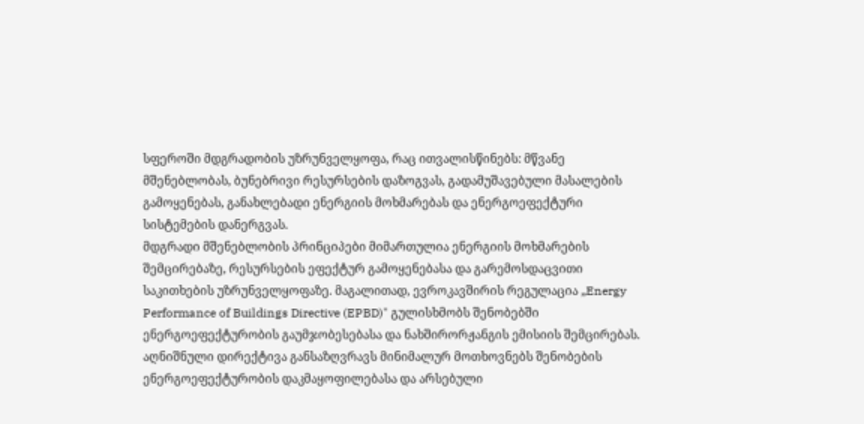სფეროში მდგრადობის უზრუნველყოფა, რაც ითვალისწინებს: მწვანე მშენებლობას, ბუნებრივი რესურსების დაზოგვას, გადამუშავებული მასალების გამოყენებას, განახლებადი ენერგიის მოხმარებას და ენერგოეფექტური სისტემების დანერგვას.
მდგრადი მშენებლობის პრინციპები მიმართულია ენერგიის მოხმარების შემცირებაზე, რესურსების ეფექტურ გამოყენებასა და გარემოსდაცვითი საკითხების უზრუნველყოფაზე. მაგალითად, ევროკავშირის რეგულაცია „Energy Performance of Buildings Directive (EPBD)" გულისხმობს შენობებში ენერგოეფექტურობის გაუმჯობესებასა და ნახშირორჟანგის ემისიის შემცირებას. აღნიშნული დირექტივა განსაზღვრავს მინიმალურ მოთხოვნებს შენობების ენერგოეფექტურობის დაკმაყოფილებასა და არსებული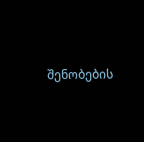შენობების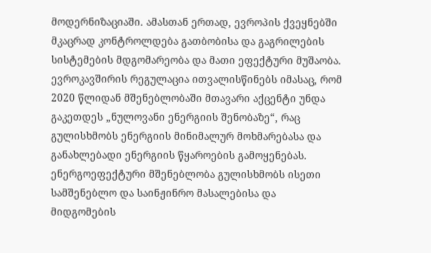მოდერნიზაციაში. ამასთან ერთად, ევროპის ქვეყნებში მკაცრად კონტროლდება გათბობისა და გაგრილების სისტემების მდგომარეობა და მათი ეფექტური მუშაობა. ევროკავშირის რეგულაცია ითვალისწინებს იმასაც, რომ 2020 წლიდან მშენებლობაში მთავარი აქცენტი უნდა გაკეთდეს „ნულოვანი ენერგიის შენობაზე“, რაც გულისხმობს ენერგიის მინიმალურ მოხმარებასა და განახლებადი ენერგიის წყაროების გამოყენებას.
ენერგოეფექტური მშენებლობა გულისხმობს ისეთი სამშენებლო და საინჟინრო მასალებისა და მიდგომების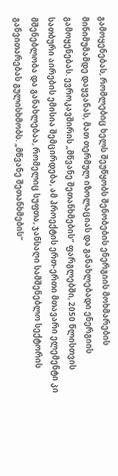გამოყენებას, რომლებიც ხელს შეუწყობს შენობების ენერგიის მოხმარების მინიმუმამდე დაყვანას, მათ თერმულ იზოლაციას და განახლებადი ენერგიის გამოყენებას. ევროკავშირის „მწვანე შეთანხმების“ ფარგლებში, 2050 წლისთვის სათბური აირების ემისია შემცირდება, ამ პროექტის ერთ-ერთი მთავარი ელემენტი კი მშენებლობა და განახლებაა, რომელიც სუფთა, ჯანსაღი სამშენებლო სექტორის განვითარებას გულისხმობს. „მწვანე შეთანხმების“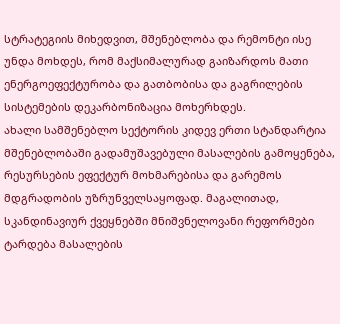სტრატეგიის მიხედვით, მშენებლობა და რემონტი ისე უნდა მოხდეს, რომ მაქსიმალურად გაიზარდოს მათი ენერგოეფექტურობა და გათბობისა და გაგრილების სისტემების დეკარბონიზაცია მოხერხდეს.
ახალი სამშენებლო სექტორის კიდევ ერთი სტანდარტია მშენებლობაში გადამუშავებული მასალების გამოყენება, რესურსების ეფექტურ მოხმარებისა და გარემოს მდგრადობის უზრუნველსაყოფად. მაგალითად, სკანდინავიურ ქვეყნებში მნიშვნელოვანი რეფორმები ტარდება მასალების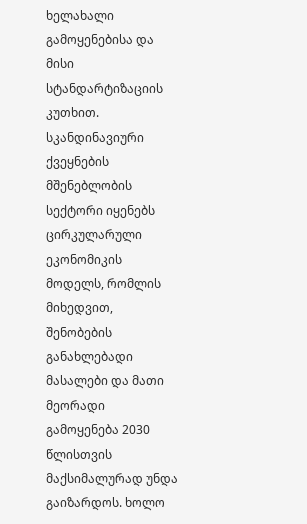ხელახალი გამოყენებისა და მისი სტანდარტიზაციის კუთხით. სკანდინავიური ქვეყნების მშენებლობის სექტორი იყენებს ცირკულარული ეკონომიკის მოდელს, რომლის მიხედვით, შენობების განახლებადი მასალები და მათი მეორადი გამოყენება 2030 წლისთვის მაქსიმალურად უნდა გაიზარდოს. ხოლო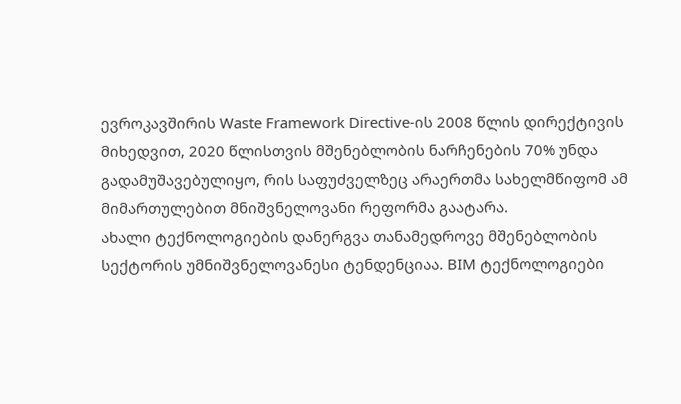ევროკავშირის Waste Framework Directive-ის 2008 წლის დირექტივის მიხედვით, 2020 წლისთვის მშენებლობის ნარჩენების 70% უნდა გადამუშავებულიყო, რის საფუძველზეც არაერთმა სახელმწიფომ ამ მიმართულებით მნიშვნელოვანი რეფორმა გაატარა.
ახალი ტექნოლოგიების დანერგვა თანამედროვე მშენებლობის სექტორის უმნიშვნელოვანესი ტენდენციაა. BIM ტექნოლოგიები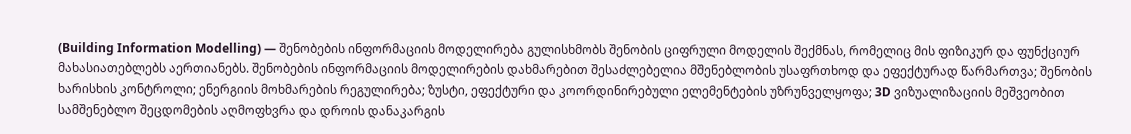(Building Information Modelling) — შენობების ინფორმაციის მოდელირება გულისხმობს შენობის ციფრული მოდელის შექმნას, რომელიც მის ფიზიკურ და ფუნქციურ მახასიათებლებს აერთიანებს. შენობების ინფორმაციის მოდელირების დახმარებით შესაძლებელია მშენებლობის უსაფრთხოდ და ეფექტურად წარმართვა; შენობის ხარისხის კონტროლი; ენერგიის მოხმარების რეგულირება; ზუსტი, ეფექტური და კოორდინირებული ელემენტების უზრუნველყოფა; 3D ვიზუალიზაციის მეშვეობით სამშენებლო შეცდომების აღმოფხვრა და დროის დანაკარგის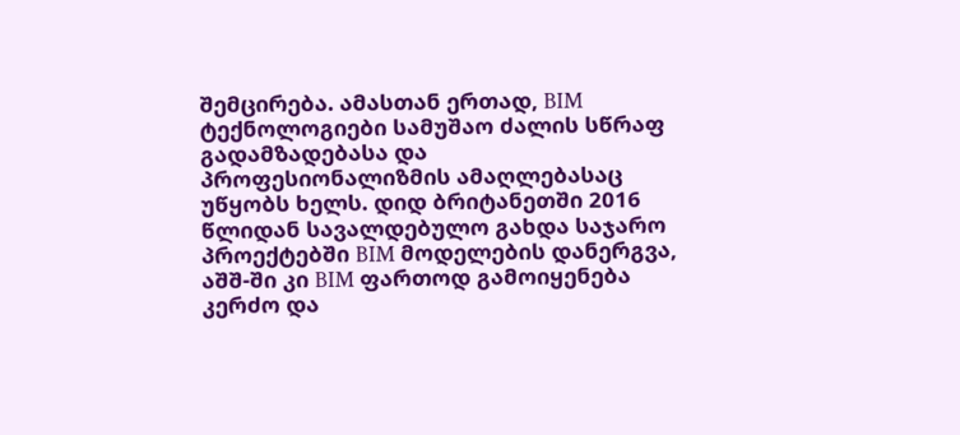შემცირება. ამასთან ერთად, BIM ტექნოლოგიები სამუშაო ძალის სწრაფ გადამზადებასა და პროფესიონალიზმის ამაღლებასაც უწყობს ხელს. დიდ ბრიტანეთში 2016 წლიდან სავალდებულო გახდა საჯარო პროექტებში BIM მოდელების დანერგვა, აშშ-ში კი BIM ფართოდ გამოიყენება კერძო და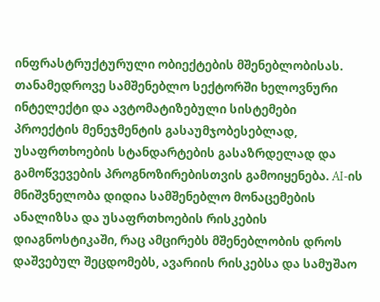ინფრასტრუქტურული ობიექტების მშენებლობისას.
თანამედროვე სამშენებლო სექტორში ხელოვნური ინტელექტი და ავტომატიზებული სისტემები პროექტის მენეჯმენტის გასაუმჯობესებლად, უსაფრთხოების სტანდარტების გასაზრდელად და გამოწვევების პროგნოზირებისთვის გამოიყენება. AI-ის მნიშვნელობა დიდია სამშენებლო მონაცემების ანალიზსა და უსაფრთხოების რისკების დიაგნოსტიკაში, რაც ამცირებს მშენებლობის დროს დაშვებულ შეცდომებს, ავარიის რისკებსა და სამუშაო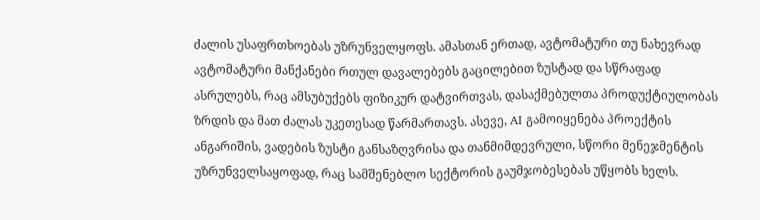ძალის უსაფრთხოებას უზრუნველყოფს. ამასთან ერთად, ავტომატური თუ ნახევრად ავტომატური მანქანები რთულ დავალებებს გაცილებით ზუსტად და სწრაფად ასრულებს, რაც ამსუბუქებს ფიზიკურ დატვირთვას, დასაქმებულთა პროდუქტიულობას ზრდის და მათ ძალას უკეთესად წარმართავს. ასევე, AI გამოიყენება პროექტის ანგარიშის, ვადების ზუსტი განსაზღვრისა და თანმიმდევრული, სწორი მენეჯმენტის უზრუნველსაყოფად, რაც სამშენებლო სექტორის გაუმჯობესებას უწყობს ხელს.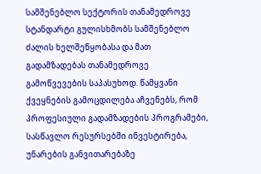სამშენებლო სექტორის თანამედროვე სტანდარტი გულისხმობს სამშენებლო ძალის ხელშეწყობასა და მათ გადამზადებას თანამედროვე გამოწვევების საპასუხოდ. წამყვანი ქვეყნების გამოცდილება აჩვენებს, რომ პროფესიული გადამზადების პროგრამები, სასწავლო რესურსებში ინვესტირება, უნარების განვითარებაზე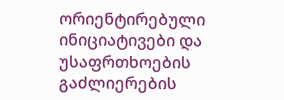ორიენტირებული ინიციატივები და უსაფრთხოების გაძლიერების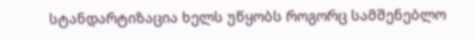სტანდარტიზაცია ხელს უწყობს როგორც სამშენებლო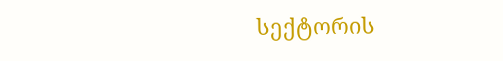სექტორის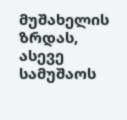მუშახელის ზრდას, ასევე სამუშაოს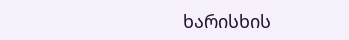ხარისხის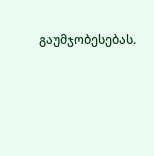გაუმჯობესებას.